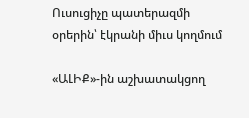Ուսուցիչը պատերազմի օրերին՝ էկրանի միւս կողմում

«ԱԼԻՔ»-ին աշխատակցող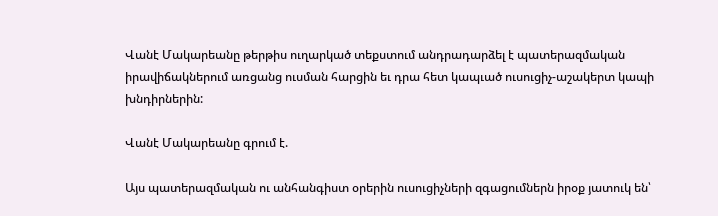Վանէ Մակարեանը թերթիս ուղարկած տեքստում անդրադարձել է պատերազմական իրավիճակներում առցանց ուսման հարցին եւ դրա հետ կապւած ուսուցիչ-աշակերտ կապի խնդիրներին:

Վանէ Մակարեանը գրում է.

Այս պատերազմական ու անհանգիստ օրերին ուսուցիչների զգացումներն իրօք յատուկ են՝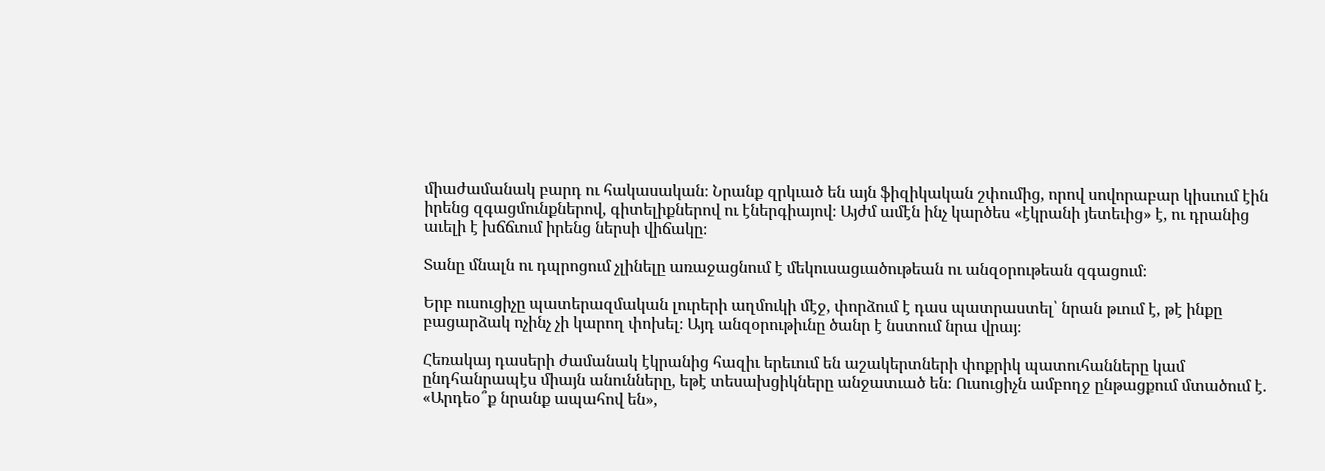միաժամանակ բարդ ու հակասական։ Նրանք զրկւած են այն ֆիզիկական շփումից, որով սովորաբար կիսւում էին իրենց զգացմունքներով, գիտելիքներով ու էներգիայով։ Այժմ ամէն ինչ կարծես «էկրանի յետեւից» է, ու դրանից աւելի է խճճւում իրենց ներսի վիճակը։

Տանը մնալն ու դպրոցում չլինելը առաջացնում է մեկուսացւածութեան ու անզօրութեան զգացում։

Երբ ուսուցիչը պատերազմական լուրերի աղմուկի մէջ, փորձում է դաս պատրաստել՝ նրան թւում է, թէ ինքը բացարձակ ոչինչ չի կարող փոխել։ Այդ անզօրութիւնը ծանր է նստում նրա վրայ։

Հեռակայ դասերի ժամանակ էկրանից հազիւ երեւում են աշակերտների փոքրիկ պատուհանները կամ ընդհանրապէս միայն անունները, եթէ տեսախցիկները անջատւած են։ Ուսուցիչն ամբողջ ընթացքում մտածում է. «Արդեօ՞ք նրանք ապահով են»,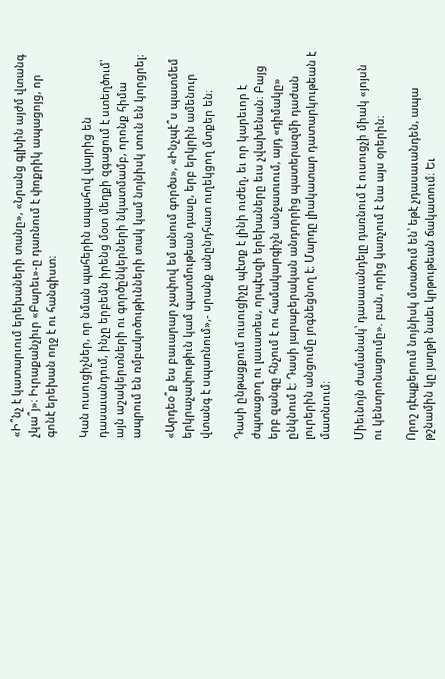«Ի՞նչ է կատարւում երեխաների տանը», «Նրանց գլխին այժմ վտանգ չկա՞յ»։ Իւրաքանչիւր «Բարեւ»-ը դառնում է փոքրիկ ապացոյց, որ գոնէ երեխան ողջ է ու հանգիստ։

Կան ուսուցիչներ, որ նման պահերին ապահով վայրից են դասաւանդում, ինչը երբեմն իրենց մօտ մեղքի զգացում է ստեղծում՝ այն աշակերտների ու գործընկերների նկատմամբ, որոնք հիմա ապրում են ռմբակոծութիւնների տակ կամ նոյնիսկ տուն են կորցրել։

«Արդեօ՞ք ես բաւարար չափով եմ անում գործս», «Ինչպէ՞ս պատմեմ երկրաչափութիւն կամ պատմութեան դասը, երբ երկրին ամենուր վտանգ է սպառնում»,- սրանք անընդհատ ուղեկցող մտքեր են։

Դասի ընթացքում ուսուցիչը պէտք է լինի ուժեղ, եւ որ կարեւոր է ժպտացող ու լաւատես, որպէսզի երեխաները եւս չվախենան։ Բայց երբ զանգը հնչում է ու համակարգիչն անջատւում, այդ «դիմակը» ընկնում է։ Դասի յարաբերական անդորրից պատերազմի դաժան լուրերին անցումը յոգնեցնող է։ Մարդը լիակատար դատարկութեան է մատնւում։

Միեւնոյն ժամանակ՝ դասաւանդելը դառնում է ուսուցչի միակ «յոյսն ու կենտրոնացումը». բան, որից կառչում է նա այս օրերին։

Որոշ դէպքերում նոյնիսկ մտածում են՝ եթէ չդասաւանդեն, ապա թշնամին կը յաղթի նաեւ կրթութեան ճակատում։ Եւ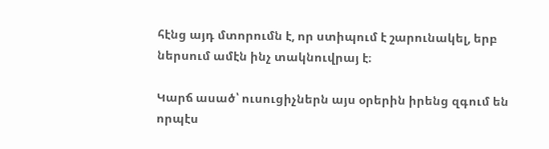հէնց այդ մտորումն է, որ ստիպում է շարունակել, երբ ներսում ամէն ինչ տակնուվրայ է։

Կարճ ասած՝ ուսուցիչներն այս օրերին իրենց զգում են որպէս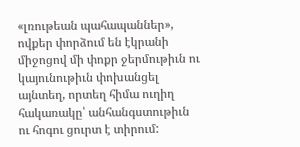«լռութեան պահապաններ», ովքեր փորձում են էկրանի միջոցով մի փոքր ջերմութիւն ու կայունութիւն փոխանցել այնտեղ, որտեղ հիմա ուղիղ հակառակը՝ անհանգստութիւն ու հոգու ցուրտ է տիրում: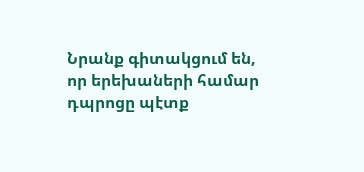Նրանք գիտակցում են, որ երեխաների համար դպրոցը պէտք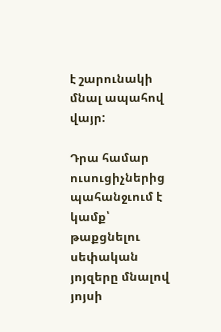է շարունակի մնալ ապահով վայր:

Դրա համար ուսուցիչներից պահանջւում է կամք՝ թաքցնելու սեփական յոյզերը մնալով յոյսի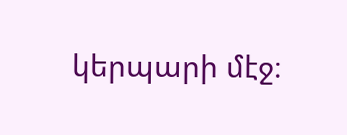կերպարի մէջ։